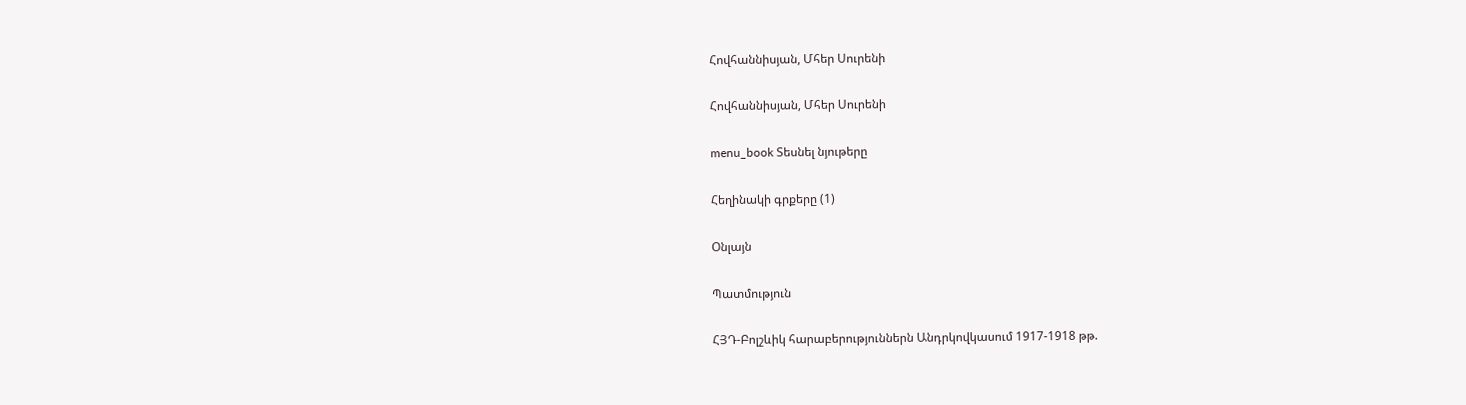Հովհաննիսյան, Մհեր Սուրենի

Հովհաննիսյան, Մհեր Սուրենի

menu_book Տեսնել նյութերը

Հեղինակի գրքերը (1)

Օնլայն

Պատմություն

ՀՅԴ-Բոլշևիկ հարաբերություններն Անդրկովկասում 1917-1918 թթ.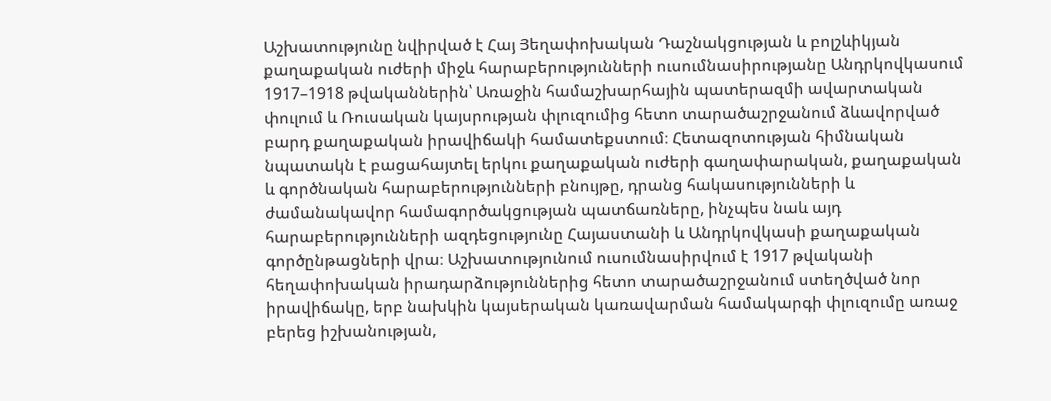Աշխատությունը նվիրված է Հայ Յեղափոխական Դաշնակցության և բոլշևիկյան քաղաքական ուժերի միջև հարաբերությունների ուսումնասիրությանը Անդրկովկասում 1917–1918 թվականներին՝ Առաջին համաշխարհային պատերազմի ավարտական փուլում և Ռուսական կայսրության փլուզումից հետո տարածաշրջանում ձևավորված բարդ քաղաքական իրավիճակի համատեքստում։ Հետազոտության հիմնական նպատակն է բացահայտել երկու քաղաքական ուժերի գաղափարական, քաղաքական և գործնական հարաբերությունների բնույթը, դրանց հակասությունների և ժամանակավոր համագործակցության պատճառները, ինչպես նաև այդ հարաբերությունների ազդեցությունը Հայաստանի և Անդրկովկասի քաղաքական գործընթացների վրա։ Աշխատությունում ուսումնասիրվում է 1917 թվականի հեղափոխական իրադարձություններից հետո տարածաշրջանում ստեղծված նոր իրավիճակը, երբ նախկին կայսերական կառավարման համակարգի փլուզումը առաջ բերեց իշխանության,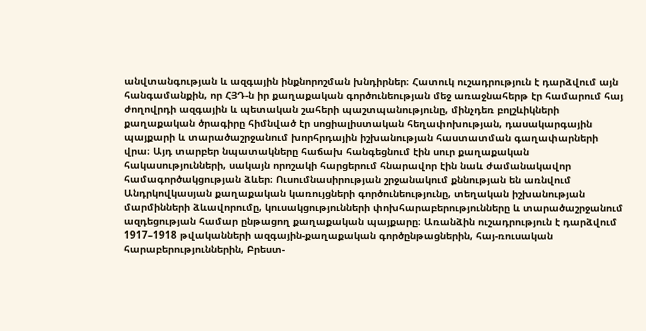անվտանգության և ազգային ինքնորոշման խնդիրներ։ Հատուկ ուշադրություն է դարձվում այն հանգամանքին, որ ՀՅԴ-ն իր քաղաքական գործունեության մեջ առաջնահերթ էր համարում հայ ժողովրդի ազգային և պետական շահերի պաշտպանությունը, մինչդեռ բոլշևիկների քաղաքական ծրագիրը հիմնված էր սոցիալիստական հեղափոխության, դասակարգային պայքարի և տարածաշրջանում խորհրդային իշխանության հաստատման գաղափարների վրա։ Այդ տարբեր նպատակները հաճախ հանգեցնում էին սուր քաղաքական հակասությունների, սակայն որոշակի հարցերում հնարավոր էին նաև ժամանակավոր համագործակցության ձևեր։ Ուսումնասիրության շրջանակում քննության են առնվում Անդրկովկասյան քաղաքական կառույցների գործունեությունը, տեղական իշխանության մարմինների ձևավորումը, կուսակցությունների փոխհարաբերությունները և տարածաշրջանում ազդեցության համար ընթացող քաղաքական պայքարը։ Առանձին ուշադրություն է դարձվում 1917–1918 թվականների ազգային-քաղաքական գործընթացներին, հայ-ռուսական հարաբերություններին, Բրեստ-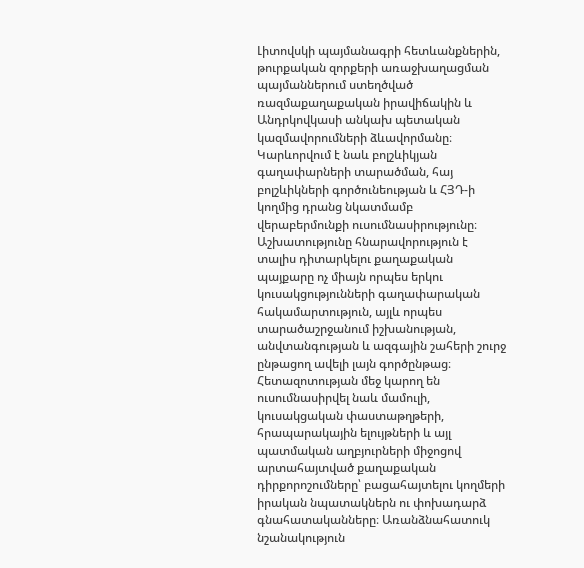Լիտովսկի պայմանագրի հետևանքներին, թուրքական զորքերի առաջխաղացման պայմաններում ստեղծված ռազմաքաղաքական իրավիճակին և Անդրկովկասի անկախ պետական կազմավորումների ձևավորմանը։ Կարևորվում է նաև բոլշևիկյան գաղափարների տարածման, հայ բոլշևիկների գործունեության և ՀՅԴ-ի կողմից դրանց նկատմամբ վերաբերմունքի ուսումնասիրությունը։ Աշխատությունը հնարավորություն է տալիս դիտարկելու քաղաքական պայքարը ոչ միայն որպես երկու կուսակցությունների գաղափարական հակամարտություն, այլև որպես տարածաշրջանում իշխանության, անվտանգության և ազգային շահերի շուրջ ընթացող ավելի լայն գործընթաց։ Հետազոտության մեջ կարող են ուսումնասիրվել նաև մամուլի, կուսակցական փաստաթղթերի, հրապարակային ելույթների և այլ պատմական աղբյուրների միջոցով արտահայտված քաղաքական դիրքորոշումները՝ բացահայտելու կողմերի իրական նպատակներն ու փոխադարձ գնահատականները։ Առանձնահատուկ նշանակություն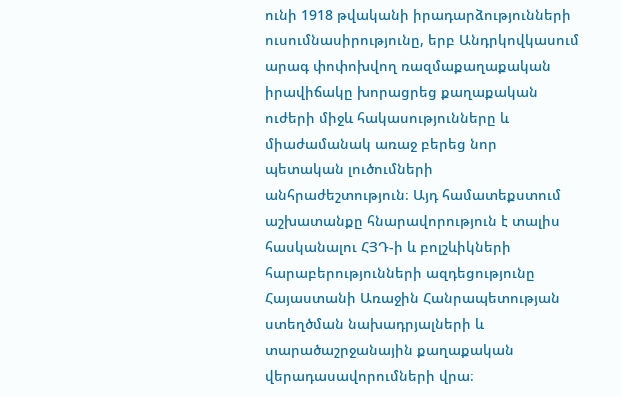ունի 1918 թվականի իրադարձությունների ուսումնասիրությունը, երբ Անդրկովկասում արագ փոփոխվող ռազմաքաղաքական իրավիճակը խորացրեց քաղաքական ուժերի միջև հակասությունները և միաժամանակ առաջ բերեց նոր պետական լուծումների անհրաժեշտություն։ Այդ համատեքստում աշխատանքը հնարավորություն է տալիս հասկանալու ՀՅԴ-ի և բոլշևիկների հարաբերությունների ազդեցությունը Հայաստանի Առաջին Հանրապետության ստեղծման նախադրյալների և տարածաշրջանային քաղաքական վերադասավորումների վրա։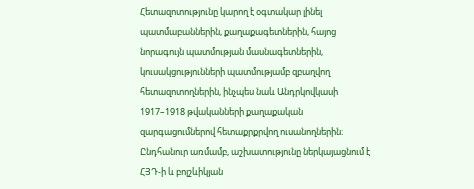Հետազոտությունը կարող է օգտակար լինել պատմաբաններին, քաղաքագետներին, հայոց նորագույն պատմության մասնագետներին, կուսակցությունների պատմությամբ զբաղվող հետազոտողներին, ինչպես նաև Անդրկովկասի 1917–1918 թվականների քաղաքական զարգացումներով հետաքրքրվող ուսանողներին։ Ընդհանուր առմամբ, աշխատությունը ներկայացնում է ՀՅԴ-ի և բոլշևիկյան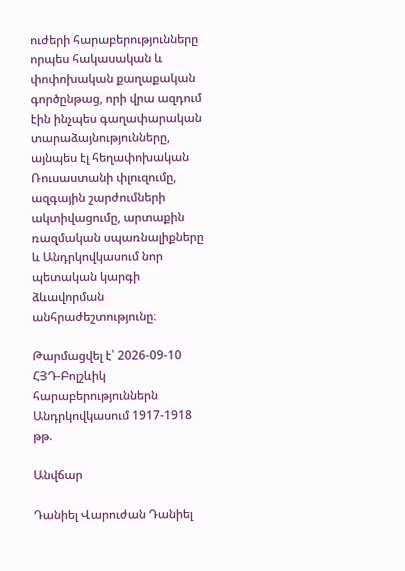ուժերի հարաբերությունները որպես հակասական և փոփոխական քաղաքական գործընթաց, որի վրա ազդում էին ինչպես գաղափարական տարաձայնությունները, այնպես էլ հեղափոխական Ռուսաստանի փլուզումը, ազգային շարժումների ակտիվացումը, արտաքին ռազմական սպառնալիքները և Անդրկովկասում նոր պետական կարգի ձևավորման անհրաժեշտությունը։

Թարմացվել է՝ 2026-09-10
ՀՅԴ-Բոլշևիկ հարաբերություններն Անդրկովկասում 1917-1918 թթ.

Անվճար

Դանիել Վարուժան Դանիել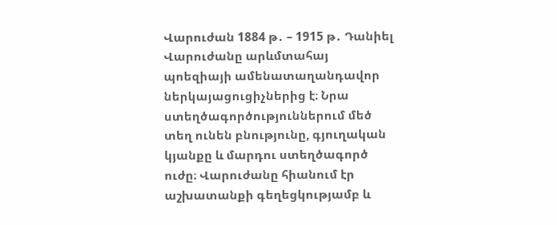Վարուժան 1884 թ․ – 1915 թ․ Դանիել Վարուժանը արևմտահայ պոեզիայի ամենատաղանդավոր ներկայացուցիչներից է։ Նրա ստեղծագործություններում մեծ տեղ ունեն բնությունը, գյուղական կյանքը և մարդու ստեղծագործ ուժը։ Վարուժանը հիանում էր աշխատանքի գեղեցկությամբ և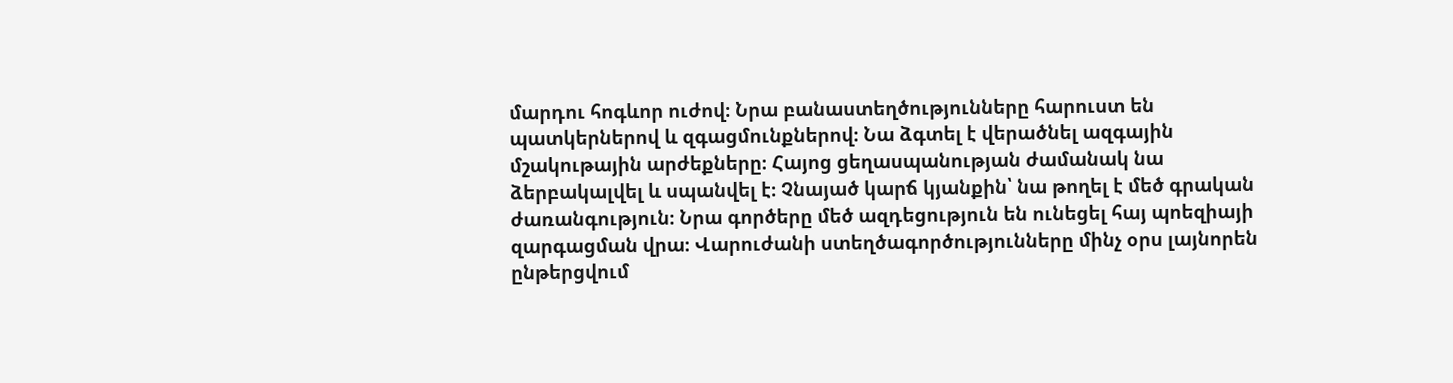մարդու հոգևոր ուժով։ Նրա բանաստեղծությունները հարուստ են պատկերներով և զգացմունքներով։ Նա ձգտել է վերածնել ազգային մշակութային արժեքները։ Հայոց ցեղասպանության ժամանակ նա ձերբակալվել և սպանվել է։ Չնայած կարճ կյանքին՝ նա թողել է մեծ գրական ժառանգություն։ Նրա գործերը մեծ ազդեցություն են ունեցել հայ պոեզիայի զարգացման վրա։ Վարուժանի ստեղծագործությունները մինչ օրս լայնորեն ընթերցվում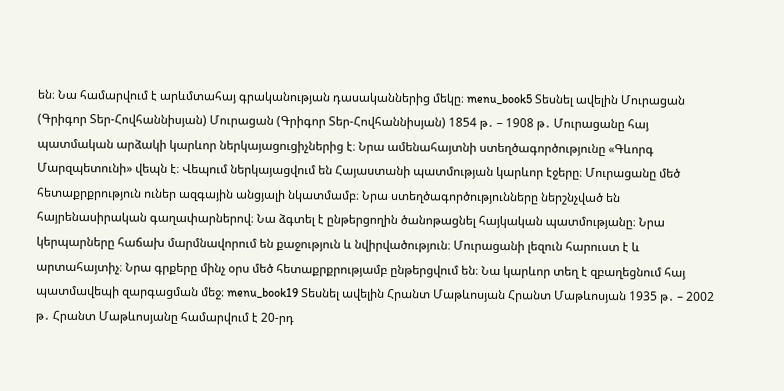են։ Նա համարվում է արևմտահայ գրականության դասականներից մեկը։ menu_book5 Տեսնել ավելին Մուրացան (Գրիգոր Տեր-Հովհաննիսյան) Մուրացան (Գրիգոր Տեր-Հովհաննիսյան) 1854 թ․ – 1908 թ․ Մուրացանը հայ պատմական արձակի կարևոր ներկայացուցիչներից է։ Նրա ամենահայտնի ստեղծագործությունը «Գևորգ Մարզպետունի» վեպն է։ Վեպում ներկայացվում են Հայաստանի պատմության կարևոր էջերը։ Մուրացանը մեծ հետաքրքրություն ուներ ազգային անցյալի նկատմամբ։ Նրա ստեղծագործությունները ներշնչված են հայրենասիրական գաղափարներով։ Նա ձգտել է ընթերցողին ծանոթացնել հայկական պատմությանը։ Նրա կերպարները հաճախ մարմնավորում են քաջություն և նվիրվածություն։ Մուրացանի լեզուն հարուստ է և արտահայտիչ։ Նրա գրքերը մինչ օրս մեծ հետաքրքրությամբ ընթերցվում են։ Նա կարևոր տեղ է զբաղեցնում հայ պատմավեպի զարգացման մեջ։ menu_book19 Տեսնել ավելին Հրանտ Մաթևոսյան Հրանտ Մաթևոսյան 1935 թ․ – 2002 թ․ Հրանտ Մաթևոսյանը համարվում է 20-րդ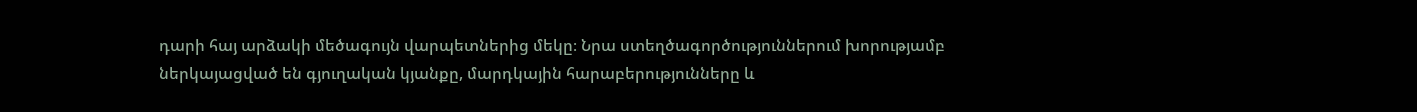դարի հայ արձակի մեծագույն վարպետներից մեկը։ Նրա ստեղծագործություններում խորությամբ ներկայացված են գյուղական կյանքը, մարդկային հարաբերությունները և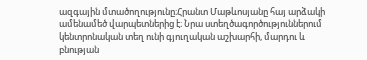ազգային մտածողությունը։Հրանտ Մաթևոսյանը հայ արձակի ամենամեծ վարպետներից է։ Նրա ստեղծագործություններում կենտրոնական տեղ ունի գյուղական աշխարհի, մարդու և բնության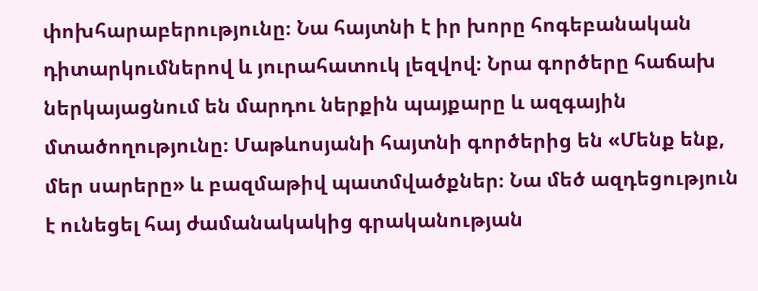փոխհարաբերությունը։ Նա հայտնի է իր խորը հոգեբանական դիտարկումներով և յուրահատուկ լեզվով։ Նրա գործերը հաճախ ներկայացնում են մարդու ներքին պայքարը և ազգային մտածողությունը։ Մաթևոսյանի հայտնի գործերից են «Մենք ենք, մեր սարերը» և բազմաթիվ պատմվածքներ։ Նա մեծ ազդեցություն է ունեցել հայ ժամանակակից գրականության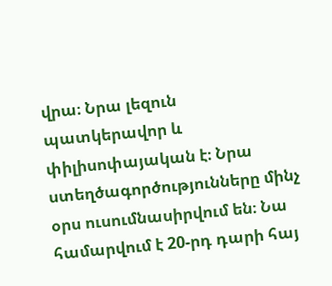վրա։ Նրա լեզուն պատկերավոր և փիլիսոփայական է։ Նրա ստեղծագործությունները մինչ օրս ուսումնասիրվում են։ Նա համարվում է 20-րդ դարի հայ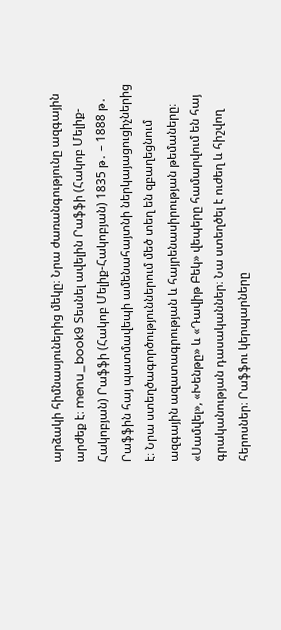արձակի հիմնասյուներից մեկը։ Նրա ժառանգությունը ազգային արժեք է։ menu_book9 Տեսնել ավելին Րաֆֆի (Հակոբ Մելիք-Հակոբյան) Րաֆֆի (Հակոբ Մելիք-Հակոբյան) 1835 թ․ – 1888 թ․ Րաֆֆին հայ պատմավեպի ամենահայտնի ներկայացուցիչներից է։ Նրա ստեղծագործություններում մեծ տեղ են զբաղեցնում ազգային ազատագրության և հայրենասիրության թեմաները։ «Սամվել», «Խենթը» և «Դավիթ Բեկ» վեպերը համարվում են հայ գրականության դասականներ։ Նա ստեղծել է ուժեղ և հիշվող հերոսներ։ Րաֆֆու կերպարները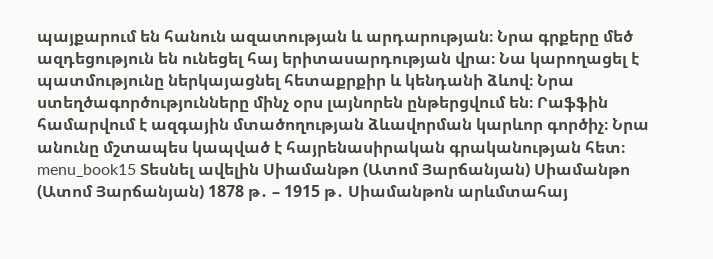պայքարում են հանուն ազատության և արդարության։ Նրա գրքերը մեծ ազդեցություն են ունեցել հայ երիտասարդության վրա։ Նա կարողացել է պատմությունը ներկայացնել հետաքրքիր և կենդանի ձևով։ Նրա ստեղծագործությունները մինչ օրս լայնորեն ընթերցվում են։ Րաֆֆին համարվում է ազգային մտածողության ձևավորման կարևոր գործիչ։ Նրա անունը մշտապես կապված է հայրենասիրական գրականության հետ։ menu_book15 Տեսնել ավելին Սիամանթո (Ատոմ Յարճանյան) Սիամանթո (Ատոմ Յարճանյան) 1878 թ․ – 1915 թ․ Սիամանթոն արևմտահայ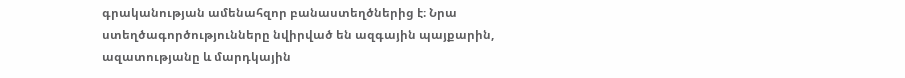գրականության ամենահզոր բանաստեղծներից է։ Նրա ստեղծագործությունները նվիրված են ազգային պայքարին, ազատությանը և մարդկային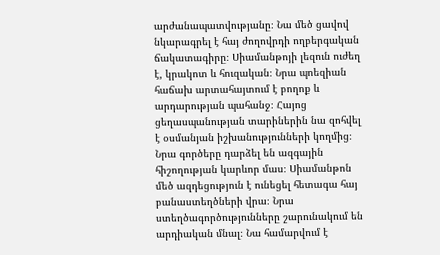արժանապատվությանը։ Նա մեծ ցավով նկարագրել է հայ ժողովրդի ողբերգական ճակատագիրը։ Սիամանթոյի լեզուն ուժեղ է, կրակոտ և հուզական։ Նրա պոեզիան հաճախ արտահայտում է բողոք և արդարության պահանջ։ Հայոց ցեղասպանության տարիներին նա զոհվել է օսմանյան իշխանությունների կողմից։ Նրա գործերը դարձել են ազգային հիշողության կարևոր մաս։ Սիամանթոն մեծ ազդեցություն է ունեցել հետագա հայ բանաստեղծների վրա։ Նրա ստեղծագործությունները շարունակում են արդիական մնալ։ Նա համարվում է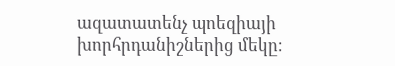ազատատենչ պոեզիայի խորհրդանիշներից մեկը։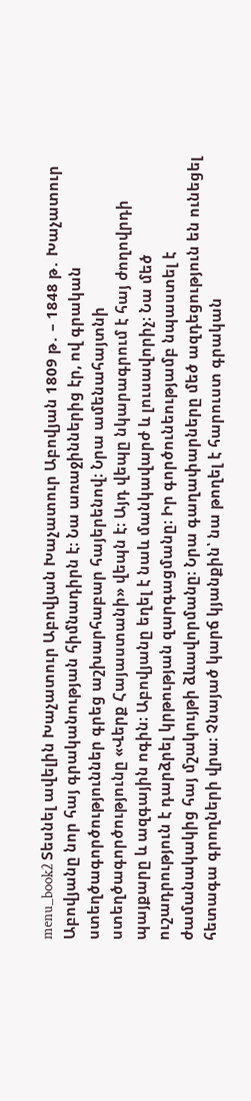menu_book2 Տեսնել ավելին Խաչատուր Աբովյան Խաչատուր Աբովյան 1809 թ․ – 1848 թ․ Խաչատուր Աբովյանը նոր հայ գրականության հիմնադիրն է։ Նա առաջիններից էր, ով գրական ստեղծագործություններ գրեց աշխարհաբար հայերենով։ Նրա ամենահայտնի ստեղծագործությունը «Վերք Հայաստանի» վեպն է։ Այդ վեպը նկարագրում է հայ ժողովրդի պայքարը և ազգային ոգին։ Աբովյանը եղել է նաև մանկավարժ և լուսավորիչ։ Նա մեծ ուշադրություն է դարձրել կրթության զարգացմանը։ Իր գործունեությամբ նպաստել է ժամանակակից հայ մշակույթի ձևավորմանը։ Նրա գաղափարները մեծ ազդեցություն են ունեցել հետագա գրողների վրա։ Չնայած կարճ կյանքին՝ նա թողել է հարուստ գրական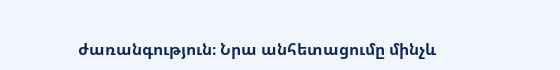ժառանգություն։ Նրա անհետացումը մինչև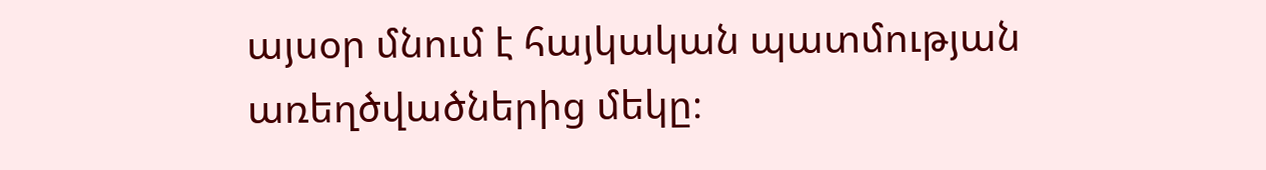այսօր մնում է հայկական պատմության առեղծվածներից մեկը։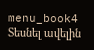menu_book4 Տեսնել ավելին